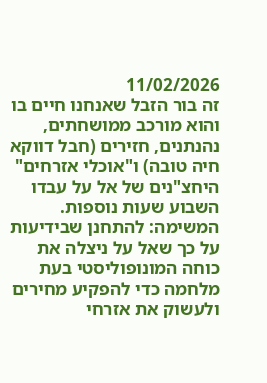11/02/2026
זה בור הזבל שאנחנו חיים בו והוא מורכב ממושחתים, נהנתנים, חזירים (חבל דווקא חיה טובה) ו"אוכלי אזרחים"
היחצ"נים של אל על עבדו השבוע שעות נוספות. המשימה: להתחנן שבידיעות על כך שאל על ניצלה את כוחה המונופוליסטי בעת מלחמה כדי להפקיע מחירים ולעשוק את אזרחי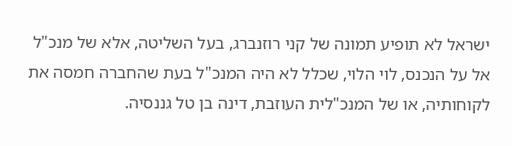ישראל לא תופיע תמונה של קני רוזנברג, בעל השליטה, אלא של מנכ"ל אל על הנכנס, לוי הלוי, שכלל לא היה המנכ"ל בעת שהחברה חמסה את לקוחותיה, או של המנכ"לית העוזבת, דינה בן טל גננסיה.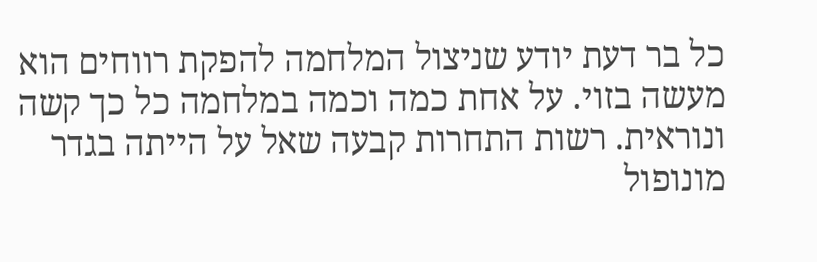כל בר דעת יודע שניצול המלחמה להפקת רווחים הוא מעשה בזוי. על אחת כמה וכמה במלחמה כל כך קשה ונוראית. רשות התחרות קבעה שאל על הייתה בגדר מונופול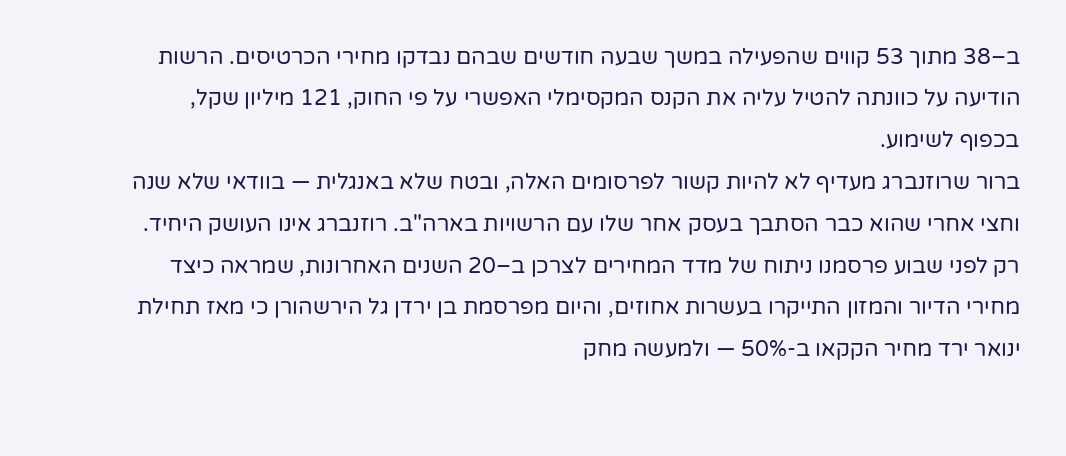ב–38 מתוך 53 קווים שהפעילה במשך שבעה חודשים שבהם נבדקו מחירי הכרטיסים. הרשות הודיעה על כוונתה להטיל עליה את הקנס המקסימלי האפשרי על פי החוק, 121 מיליון שקל, בכפוף לשימוע.
ברור שרוזנברג מעדיף לא להיות קשור לפרסומים האלה, ובטח שלא באנגלית — בוודאי שלא שנה וחצי אחרי שהוא כבר הסתבך בעסק אחר שלו עם הרשויות בארה"ב. רוזנברג אינו העושק היחיד. רק לפני שבוע פרסמנו ניתוח של מדד המחירים לצרכן ב–20 השנים האחרונות, שמראה כיצד מחירי הדיור והמזון התייקרו בעשרות אחוזים, והיום מפרסמת בן ירדן גל הירשהורן כי מאז תחילת ינואר ירד מחיר הקקאו ב-50% — ולמעשה מחק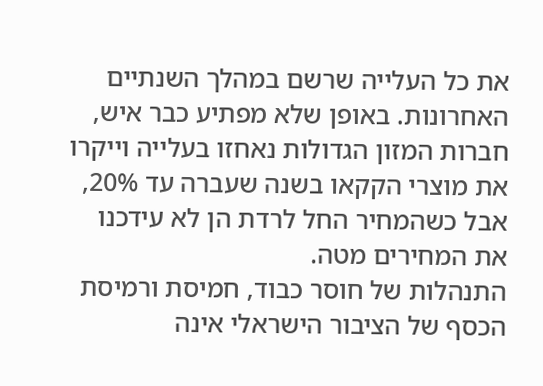את כל העלייה שרשם במהלך השנתיים האחרונות. באופן שלא מפתיע כבר איש, חברות המזון הגדולות נאחזו בעלייה וייקרו את מוצרי הקקאו בשנה שעברה עד 20%, אבל כשהמחיר החל לרדת הן לא עידכנו את המחירים מטה.
התנהלות של חוסר כבוד, חמיסת ורמיסת הכסף של הציבור הישראלי אינה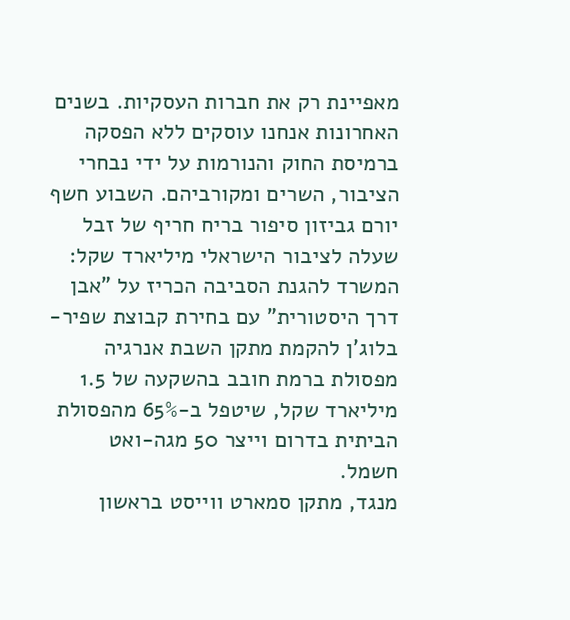מאפיינת רק את חברות העסקיות. בשנים האחרונות אנחנו עוסקים ללא הפסקה ברמיסת החוק והנורמות על ידי נבחרי הציבור, השרים ומקורביהם. השבוע חשף יורם גביזון סיפור בריח חריף של זבל שעלה לציבור הישראלי מיליארד שקל: המשרד להגנת הסביבה הכריז על "אבן דרך היסטורית" עם בחירת קבוצת שפיר-בלוג'ן להקמת מתקן השבת אנרגיה מפסולת ברמת חובב בהשקעה של 1.5 מיליארד שקל, שיטפל ב-65% מהפסולת הביתית בדרום וייצר 50 מגה-ואט חשמל.
מנגד, מתקן סמארט ווייסט בראשון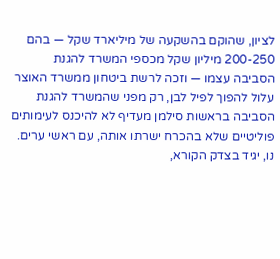לציון, שהוקם בהשקעה של מיליארד שקל — בהם 200-250 מיליון שקל מכספי המשרד להגנת הסביבה עצמו — וזכה לרשת ביטחון ממשרד האוצר עלול להפוך לפיל לבן, רק מפני שהמשרד להגנת הסביבה בראשות סילמן מעדיף לא להיכנס לעימותים פוליטיים שלא בהכרח ישרתו אותה, עם ראשי ערים.
נו, יגיד בצדק הקורא,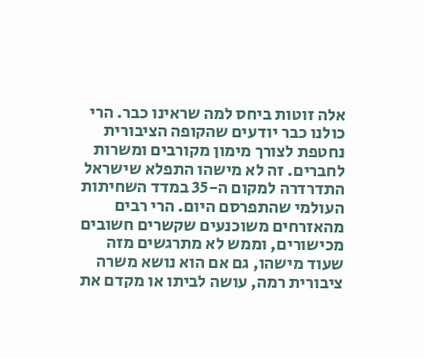אלה זוטות ביחס למה שראינו כבר. הרי כולנו כבר יודעים שהקופה הציבורית נחטפת לצורך מימון מקורבים ומשרות לחברים. זה לא מישהו התפלא שישראל התדרדרה למקום ה-35 במדד השחיתות העולמי שהתפרסם היום. הרי רבים מהאזרחים משוכנעים שקשרים חשובים מכישורים, וממש לא מתרגשים מזה שעוד מישהו, גם אם הוא נושא משרה ציבורית רמה, עושה לביתו או מקדם את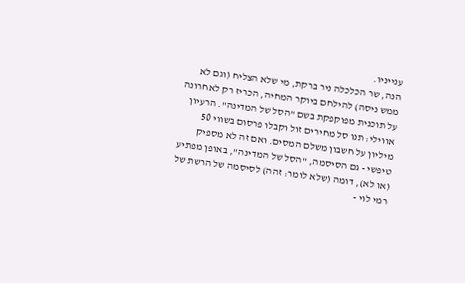ענייניו.
הנה, שר הכלכלה ניר ברקת, מי שלא הצליח (וגם לא ממש ניסה) להילחם ביוקר המחיה, הכריז רק לאחרונה על תוכנית מפוקפקת בשם "הסל של המדינה". הרעיון אווילי: תנו סל מחירים זול וקבלו פרסום בשווי 50 מיליון על חשבון משלם המסים. ואם זה לא מספיק טיפשי - גם הסיסמה, "הסל של המדינה", באופן מפתיע (או לא), דומה (שלא לומר: זהה) לסיסמה של הרשת של רמי לוי -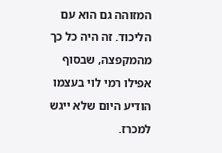המזוהה גם הוא עם הליכוד. זה היה כל כך מהמקפצה, שבסוף אפילו רמי לוי בעצמו הודיע היום שלא ייגש למכרז.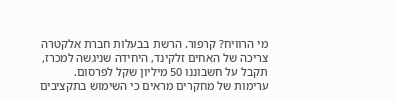מי הרוויח? קרפור. הרשת בבעלות חברת אלקטרה צריכה של האחים זלקינד, היחידה שניגשה למכרז, תקבל על חשבוננו 50 מיליון שקל לפרסום.
ערימות של מחקרים מראים כי השימוש בתקציבים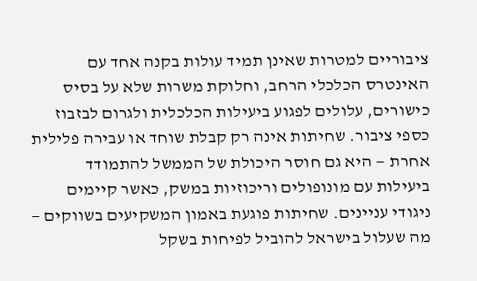ציבוריים למטרות שאינן תמיד עולות בקנה אחד עם האינטרס הכלכלי הרחב, וחלוקת משרות שלא על בסיס כישורים, עלולים לפגוע ביעילות הכלכלית ולגרום לבזבוז כספי ציבור. שחיתות אינה רק קבלת שוחד או עבירה פלילית אחרת — היא גם חוסר היכולת של הממשל להתמודד ביעילות עם מונופולים וריכוזיות במשק, כאשר קיימים ניגודי עניינים. שחיתות פוגעת באמון המשקיעים בשווקים — מה שעלול בישראל להוביל לפיחות בשקל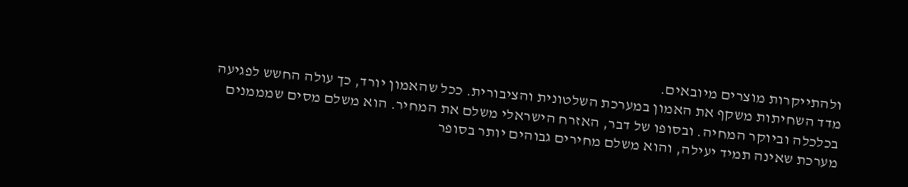ולהתייקרות מוצרים מיובאים.
מדד השחיתות משקף את האמון במערכת השלטונית והציבורית. ככל שהאמון יורד, כך עולה החשש לפגיעה בכלכלה וביוקר המחיה. ובסופו של דבר, האזרח הישראלי משלם את המחיר. הוא משלם מסים שמממנים מערכת שאינה תמיד יעילה, והוא משלם מחירים גבוהים יותר בסופר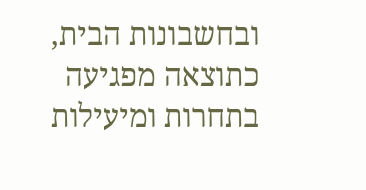ובחשבונות הבית, כתוצאה מפגיעה בתחרות ומיעילות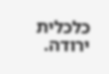כלכלית ירודה.